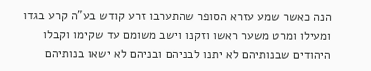הנה כאשר שמע עזרא הסופר שהתערבו זרע קודש בע"ה קרע בגדו ומעילו ומרט משער ראשו וזקנו וישב משומם עד שקימו וקבלו היהודים שבנותיהם לא יתנו לבניהם ובניהם לא ישאו בנותיהם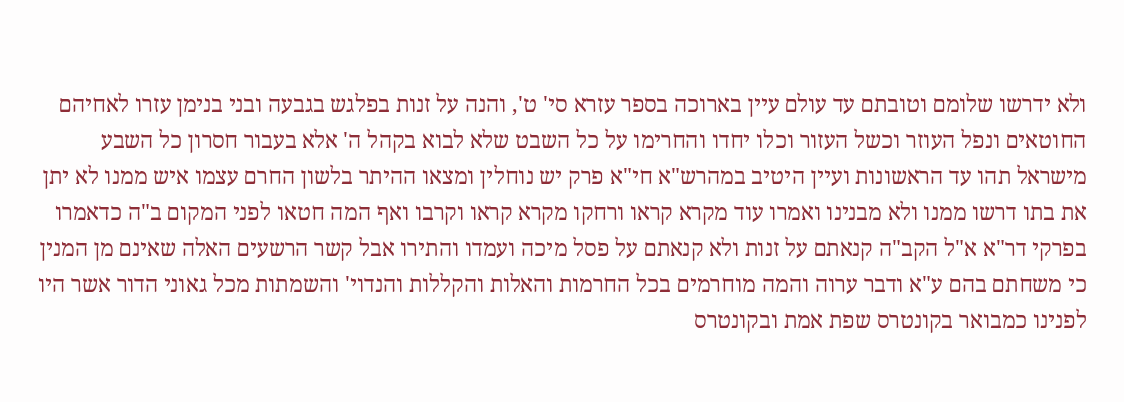ולא ידרשו שלומם וטובתם עד עולם עיין בארוכה בספר עזרא סי' ט', והנה על זנות בפלגש בגבעה ובני בנימן עזרו לאחיהם החוטאים ונפל העוזר וכשל העזור וכלו יחדו והחרימו על כל השבט שלא לבוא בקהל ה' אלא בעבור חסרון כל השבע מישראל תהו עד הראשונות ועיין היטיב במהרש"א חי"א פרק יש נוחלין ומצאו ההיתר בלשון החרם עצמו איש ממנו לא יתן את בתו דרשו ממנו ולא מבנינו ואמרו עוד מקרא קראו ורחקו מקרא קראו וקרבו ואף המה חטאו לפני המקום ב"ה כדאמרו בפרקי דר"א א"ל הקב"ה קנאתם על זנות ולא קנאתם על פסל מיכה ועמדו והתירו אבל קשר הרשעים האלה שאינם מן המנין כי משחתם בהם ע"א ודבר ערוה והמה מוחרמים בכל החרמות והאלות והקללות והנדוי' והשמתות מכל גאוני הדור אשר היו לפנינו כמבואר בקונטרס שפת אמת ובקונטרס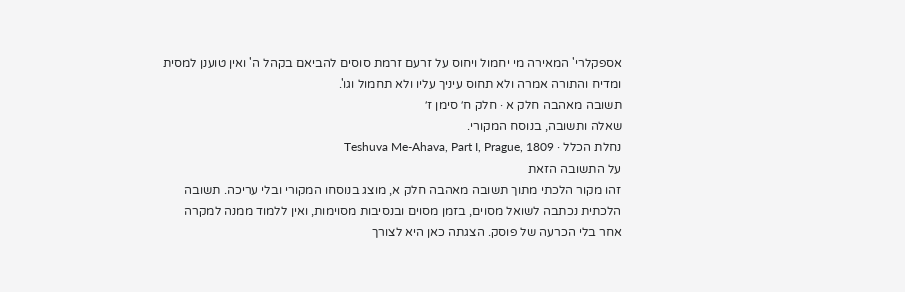אספקלרי' המאירה מי יחמול ויחוס על זרעם זרמת סוסים להביאם בקהל ה' ואין טוענן למסית ומדיח והתורה אמרה ולא תחוס עיניך עליו ולא תחמול וגו'.
תשובה מאהבה חלק א · חלק ח׳ סימן ז׳
שאלה ותשובה, בנוסח המקורי.
נחלת הכלל · Teshuva Me-Ahava, Part I, Prague, 1809
על התשובה הזאת
זהו מקור הלכתי מתוך תשובה מאהבה חלק א, מוצג בנוסחו המקורי ובלי עריכה. תשובה הלכתית נכתבה לשואל מסוים, בזמן מסוים ובנסיבות מסוימות, ואין ללמוד ממנה למקרה אחר בלי הכרעה של פוסק. הצגתה כאן היא לצורך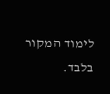לימוד המקור בלבד.